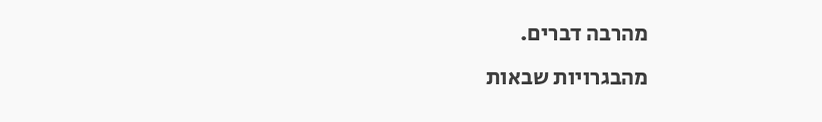מהרבה דברים.
מהבגרויות שבאות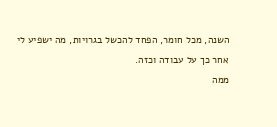השנה, מכל חומר, הפחד להכשל בגרויות, מה ישפיע לי אחר כך על עבודה וכזה.
ממה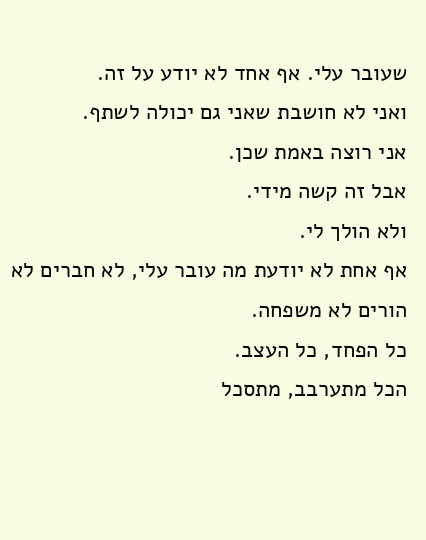שעובר עלי. אף אחד לא יודע על זה.
ואני לא חושבת שאני גם יכולה לשתף.
אני רוצה באמת שכן.
אבל זה קשה מידי.
ולא הולך לי.
אף אחת לא יודעת מה עובר עלי, לא חברים לא הורים לא משפחה.
כל הפחד, כל העצב.
הכל מתערבב, מתסכל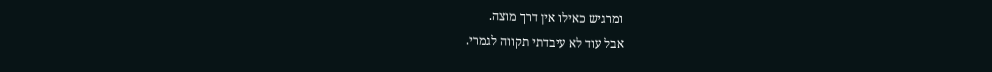ומרגיש כאילו אין דרך מוצה.
אבל עוד לא עיבדתי תקווה לגמרי.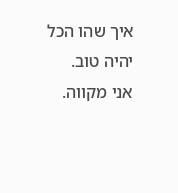איך שהו הכל יהיה טוב.
אני מקווה.